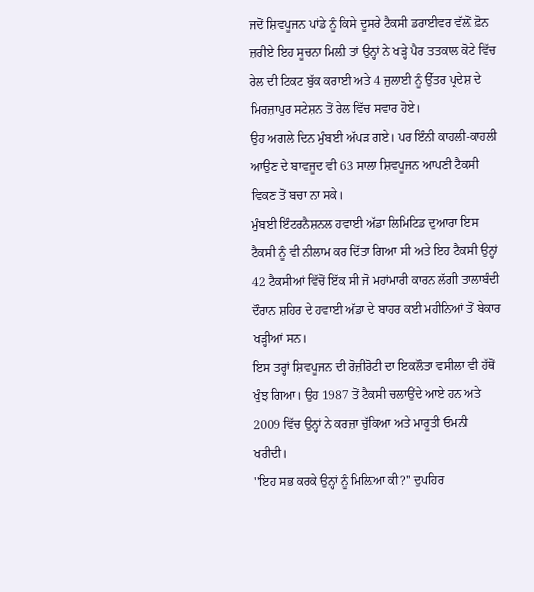ਜਦੋਂ ਸ਼ਿਵਪੂਜਨ ਪਾਂਡੇ ਨੂੰ ਕਿਸੇ ਦੂਸਰੇ ਟੈਕਸੀ ਡਰਾਈਵਰ ਵੱਲ਼ੋਂ ਫ਼ੋਨ ਜ਼ਰੀਏ ਇਹ ਸੂਚਨਾ ਮਿਲ਼ੀ ਤਾਂ ਉਨ੍ਹਾਂ ਨੇ ਖੜ੍ਹੇ ਪੈਰ ਤਤਕਾਲ ਕੋਟੇ ਵਿੱਚ ਰੇਲ ਦੀ ਟਿਕਟ ਬੁੱਕ ਕਰਾਈ ਅਤੇ 4 ਜੁਲਾਈ ਨੂੰ ਉੱਤਰ ਪ੍ਰਦੇਸ਼ ਦੇ ਮਿਰਜ਼ਾਪੁਰ ਸਟੇਸ਼ਨ ਤੋਂ ਰੇਲ ਵਿੱਚ ਸਵਾਰ ਹੋਏ।
ਉਹ ਅਗਲੇ ਦਿਨ ਮੁੰਬਈ ਅੱਪੜ ਗਏ। ਪਰ ਇੰਨੀ ਕਾਹਲੀ-ਕਾਹਲੀ ਆਉਣ ਦੇ ਬਾਵਜੂਦ ਵੀ 63 ਸਾਲਾ ਸ਼ਿਵਪੂਜਨ ਆਪਣੀ ਟੈਕਸੀ ਵਿਕਣ ਤੋਂ ਬਚਾ ਨਾ ਸਕੇ।
ਮੁੰਬਈ ਇੰਟਰਨੈਸ਼ਨਲ ਹਵਾਈ ਅੱਡਾ ਲਿਮਿਟਿਡ ਦੁਆਰਾ ਇਸ ਟੈਕਸੀ ਨੂੰ ਵੀ ਨੀਲਾਮ ਕਰ ਦਿੱਤਾ ਗਿਆ ਸੀ ਅਤੇ ਇਹ ਟੈਕਸੀ ਉਨ੍ਹਾਂ 42 ਟੈਕਸੀਆਂ ਵਿੱਚੋਂ ਇੱਕ ਸੀ ਜੋ ਮਹਾਂਮਾਰੀ ਕਾਰਨ ਲੱਗੀ ਤਾਲਾਬੰਦੀ ਦੌਰਾਨ ਸ਼ਹਿਰ ਦੇ ਹਵਾਈ ਅੱਡਾ ਦੇ ਬਾਹਰ ਕਈ ਮਹੀਨਿਆਂ ਤੋਂ ਬੇਕਾਰ ਖੜ੍ਹੀਆਂ ਸਨ।
ਇਸ ਤਰ੍ਹਾਂ ਸ਼ਿਵਪੂਜਨ ਦੀ ਰੋਜ਼ੀਰੋਟੀ ਦਾ ਇਕਲੌਤਾ ਵਸੀਲਾ ਵੀ ਹੱਥੋਂ ਖੁੰਝ ਗਿਆ। ਉਹ 1987 ਤੋਂ ਟੈਕਸੀ ਚਲਾਉਂਦੇ ਆਏ ਹਨ ਅਤੇ 2009 ਵਿੱਚ ਉਨ੍ਹਾਂ ਨੇ ਕਰਜ਼ਾ ਚੁੱਕਿਆ ਅਤੇ ਮਾਰੂਤੀ ਓਮਨੀ ਖਰੀਦੀ।
''ਇਹ ਸਭ ਕਰਕੇ ਉਨ੍ਹਾਂ ਨੂੰ ਮਿਲ਼ਿਆ ਕੀ?'' ਦੁਪਹਿਰ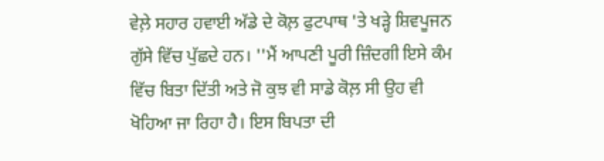ਵੇਲ਼ੇ ਸਹਾਰ ਹਵਾਈ ਅੱਡੇ ਦੇ ਕੋਲ਼ ਫੁਟਪਾਥ 'ਤੇ ਖੜ੍ਹੇ ਸ਼ਿਵਪੂਜਨ ਗੁੱਸੇ ਵਿੱਚ ਪੁੱਛਦੇ ਹਨ। ''ਮੈਂ ਆਪਣੀ ਪੂਰੀ ਜ਼ਿੰਦਗੀ ਇਸੇ ਕੰਮ ਵਿੱਚ ਬਿਤਾ ਦਿੱਤੀ ਅਤੇ ਜੋ ਕੁਝ ਵੀ ਸਾਡੇ ਕੋਲ਼ ਸੀ ਉਹ ਵੀ ਖੋਹਿਆ ਜਾ ਰਿਹਾ ਹੈ। ਇਸ ਬਿਪਤਾ ਦੀ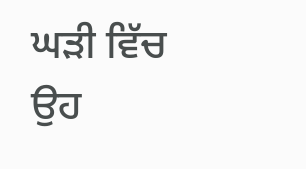ਘੜੀ ਵਿੱਚ ਉਹ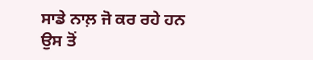ਸਾਡੇ ਨਾਲ਼ ਜੋ ਕਰ ਰਹੇ ਹਨ ਉਸ ਤੋਂ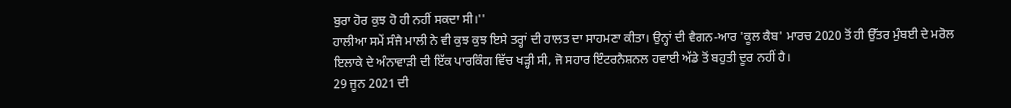ਬੁਰਾ ਹੋਰ ਕੁਝ ਹੋ ਹੀ ਨਹੀਂ ਸਕਦਾ ਸੀ।''
ਹਾਲੀਆ ਸਮੇਂ ਸੰਜੈ ਮਾਲੀ ਨੇ ਵੀ ਕੁਝ ਕੁਝ ਇਸੇ ਤਰ੍ਹਾਂ ਦੀ ਹਾਲਤ ਦਾ ਸਾਹਮਣਾ ਕੀਤਾ। ਉਨ੍ਹਾਂ ਦੀ ਵੈਗਨ-ਆਰ 'ਕੂਲ ਕੈਬ' ਮਾਰਚ 2020 ਤੋਂ ਹੀ ਉੱਤਰ ਮੁੰਬਈ ਦੇ ਮਰੋਲ ਇਲਾਕੇ ਦੇ ਅੰਨਾਵਾੜੀ ਦੀ ਇੱਕ ਪਾਰਕਿੰਗ ਵਿੱਚ ਖੜ੍ਹੀ ਸੀ, ਜੋ ਸਹਾਰ ਇੰਟਰਨੈਸ਼ਨਲ ਹਵਾਈ ਅੱਡੇ ਤੋਂ ਬਹੁਤੀ ਦੂਰ ਨਹੀਂ ਹੈ।
29 ਜੂਨ 2021 ਦੀ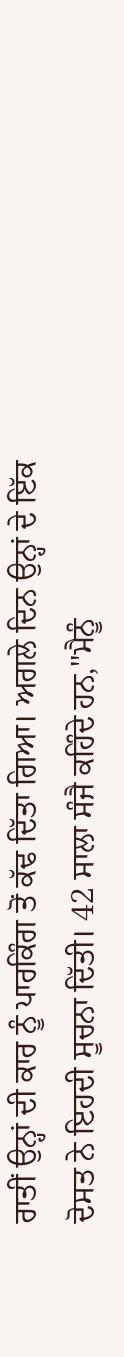ਰਾਤੀਂ ਉਨ੍ਹਾਂ ਦੀ ਕਾਰ ਨੂੰ ਪਾਰਕਿੰਗ ਤੋਂ ਕੱਢ ਦਿੱਤਾ ਗਿਆ। ਅਗਲੇ ਦਿਨ ਉਨ੍ਹਾਂ ਦੇ ਇੱਕ ਦੋਸਤ ਨੇ ਇਹਦੀ ਸੂਚਨਾ ਦਿੱਤੀ। 42 ਸਾਲਾ ਸੰਜੈ ਕਹਿੰਦੇ ਹਨ,''ਮੈਨੂੰ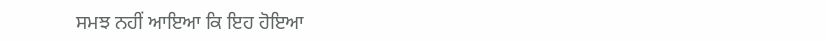ਸਮਝ ਨਹੀਂ ਆਇਆ ਕਿ ਇਹ ਹੋਇਆ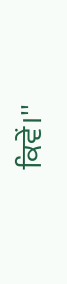ਕਿਵੇਂ।''